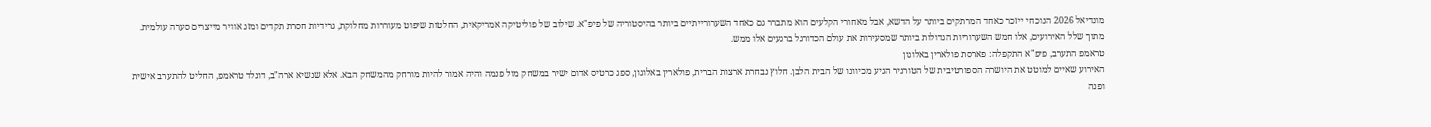מונדיאל 2026 הנוכחי ייזכר כאחד המרתקים ביותר על הדשא, אבל מאחורי הקלעים הוא מתברר גם כאחד השערורייתיים ביותר בהיסטוריה של פיפ"א. שילוב של פוליטיקה אמריקאית, החלטות שיפוט מעוררות מחלוקת, גרידיות חסרת תקדים ומזג אוויר מייצרים סערה עולמית. מתוך שלל האירועים, אלו חמש השערוריות הגדולות ביותר שמסעירות את עולם הכדורגל ברגעים אלו ממש.
טראמפ התערב, פיפ"א התקפלה: פארסת פולארין באלוגון
האירוע שאיים למוטט את היושרה הספורטיבית של הטורניר הגיע מכיוונו של הבית הלבן. חלוץ נבחרת ארצות הברית, פולארין באלוגון, ספג כרטיס אדום ישיר במשחק מול פנמה והיה אמור להיות מורחק מהמשחק הבא. אלא שנשיא ארה"ב, דונלד טראמפ, החליט להתערב אישית ופנה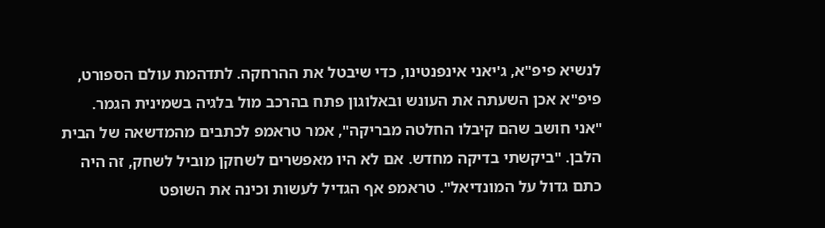לנשיא פיפ"א, ג'יאני אינפנטינו, כדי שיבטל את ההרחקה. לתדהמת עולם הספורט, פיפ"א אכן השעתה את העונש ובאלוגון פתח בהרכב מול בלגיה בשמינית הגמר.
"אני חושב שהם קיבלו החלטה מבריקה", אמר טראמפ לכתבים מהמדשאה של הבית הלבן. "ביקשתי בדיקה מחדש. אם לא היו מאפשרים לשחקן מוביל לשחק, זה היה כתם גדול על המונדיאל". טראמפ אף הגדיל לעשות וכינה את השופט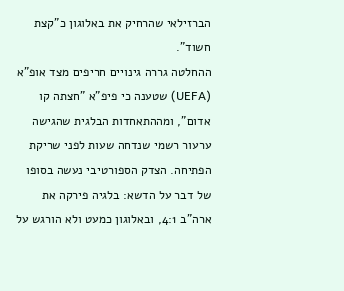הברזילאי שהרחיק את באלוגון כ"קצת חשוד".
ההחלטה גררה גינויים חריפים מצד אופ"א (UEFA) שטענה כי פיפ"א "חצתה קו אדום", ומההתאחדות הבלגית שהגישה ערעור רשמי שנדחה שעות לפני שריקת הפתיחה. הצדק הספורטיבי נעשה בסופו של דבר על הדשא: בלגיה פירקה את ארה"ב 4:1, ובאלוגון כמעט ולא הורגש על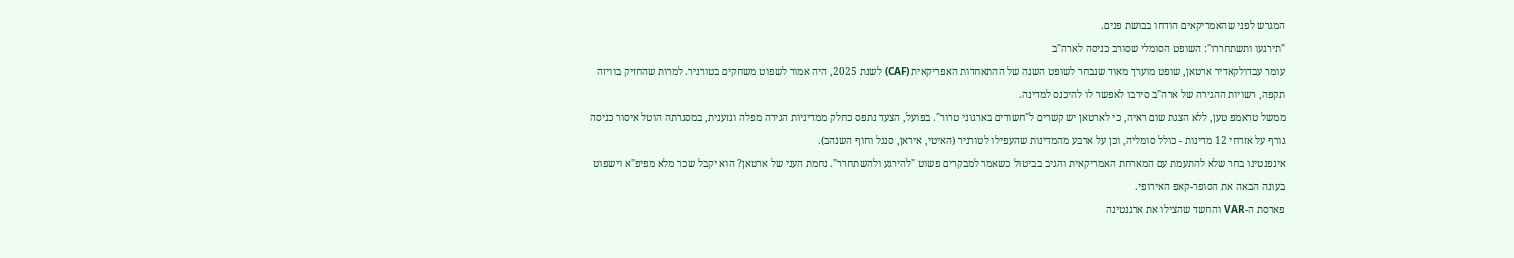המגרש לפני שהאמריקאים הודחו בבושת פנים.
"תירגעו ותשתחררו": השופט הסומלי שסורב כניסה לארה"ב
עומר עבדולקאדיר ארטאן, שופט מוערך מאוד שנבחר לשופט השנה של ההתאחדות האפריקאית (CAF) לשנת 2025, היה אמור לשפוט משחקים בטורניר. למרות שהחזיק בוויזה תקפה, רשויות ההגירה של ארה"ב סירבו לאפשר לו להיכנס למדינה.
ממשל טראמפ טען, ללא הצגת שום ראיה, כי לארטאן יש קשרים ל"חשודים בארגוני טרור". בפועל, הצעד נתפס כחלק ממדיניות הגירה מפלה וגזענית, במסגרתה הוטל איסור כניסה גורף על אזרחי 12 מדינות - כולל סומליה, וכן על ארבע מהמדינות שהעפילו לטורניר (האיטי, איראן, סנגל וחוף השנהב).
אינפנטינו בחר שלא להתעמת עם המארחת האמריקאית והגיב בביטול כשאמר למבקרים פשוט "להירגע ולהשתחרר". נחמת העני של ארטאן? הוא יקבל שכר מלא מפיפ"א וישפוט בעונה הבאה את הסופר-קאפ האירופי.
פארסת ה-VAR והחשד שהצילו את ארגנטינה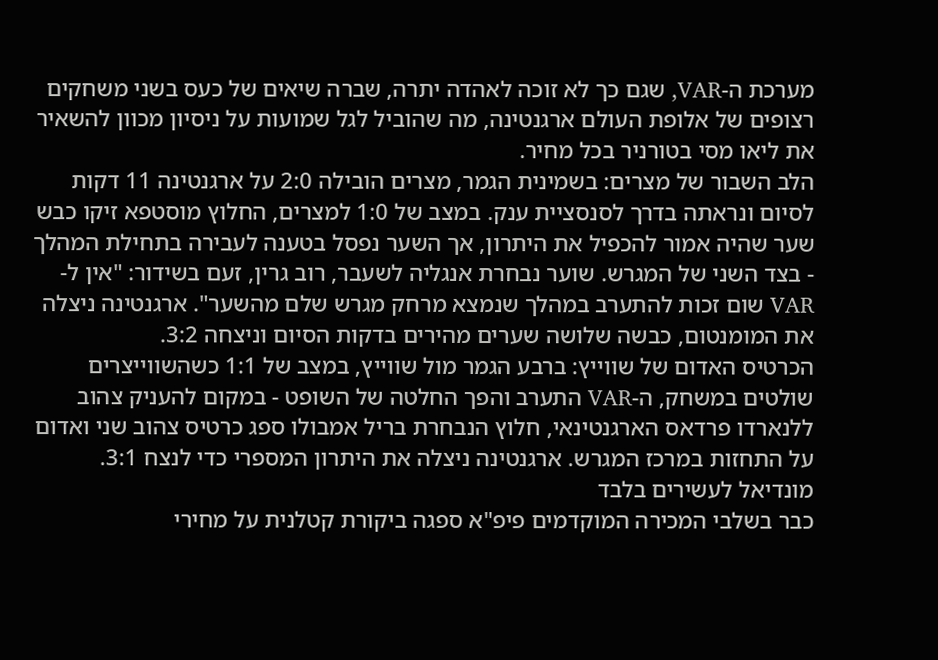מערכת ה-VAR, שגם כך לא זוכה לאהדה יתרה, שברה שיאים של כעס בשני משחקים רצופים של אלופת העולם ארגנטינה, מה שהוביל לגל שמועות על ניסיון מכוון להשאיר את ליאו מסי בטורניר בכל מחיר.
הלב השבור של מצרים: בשמינית הגמר, מצרים הובילה 2:0 על ארגנטינה 11 דקות לסיום ונראתה בדרך לסנסציית ענק. במצב של 1:0 למצרים, החלוץ מוסטפא זיקו כבש שער שהיה אמור להכפיל את היתרון, אך השער נפסל בטענה לעבירה בתחילת המהלך - בצד השני של המגרש. שוער נבחרת אנגליה לשעבר, רוב גרין, זעם בשידור: "אין ל-VAR שום זכות להתערב במהלך שנמצא מרחק מגרש שלם מהשער". ארגנטינה ניצלה את המומנטום, כבשה שלושה שערים מהירים בדקות הסיום וניצחה 3:2.
הכרטיס האדום של שווייץ: ברבע הגמר מול שווייץ, במצב של 1:1 כשהשווייצרים שולטים במשחק, ה-VAR התערב והפך החלטה של השופט - במקום להעניק צהוב ללנארדו פרדאס הארגנטינאי, חלוץ הנבחרת בריל אמבולו ספג כרטיס צהוב שני ואדום על התחזות במרכז המגרש. ארגנטינה ניצלה את היתרון המספרי כדי לנצח 3:1.
מונדיאל לעשירים בלבד
כבר בשלבי המכירה המוקדמים פיפ"א ספגה ביקורת קטלנית על מחירי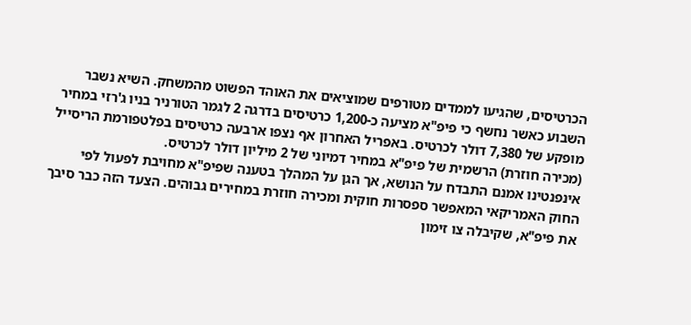הכרטיסים, שהגיעו לממדים מטורפים שמוציאים את האוהד הפשוט מהמשחק. השיא נשבר השבוע כאשר נחשף כי פיפ"א מציעה כ-1,200 כרטיסים בדרגה 2 לגמר הטורניר בניו ג'רזי במחיר מופקע של 7,380 דולר לכרטיס. באפריל האחרון אף נצפו ארבעה כרטיסים בפלטפורמת הריסייל (מכירה חוזרת) הרשמית של פיפ"א במחיר דמיוני של 2 מיליון דולר לכרטיס.
אינפנטינו אמנם התבדח על הנושא, אך הגן על המהלך בטענה שפיפ"א מחויבת לפעול לפי החוק האמריקאי המאפשר ספסרות חוקית ומכירה חוזרת במחירים גבוהים. הצעד הזה כבר סיבך את פיפ"א, שקיבלה צו זימון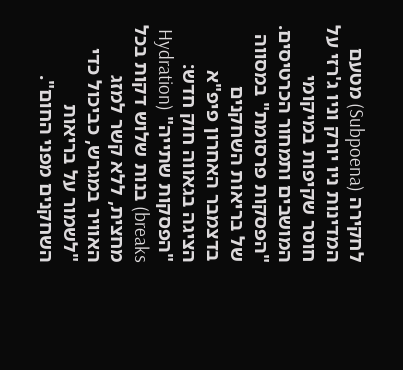לחקירה (Subpoena) מטעם המדינות ניו יורק וניו ג'רזי על חוסר שקיפות במיקומי המושבים ותמחור הכרטיסים.
"הפסקות פרסומת" במסווה של בריאות השחקנים
בדצמבר האחרון פיפ"א הציגה בגאווה חוק חדש: "הפסקות שתייה" (Hydration breaks) בנות שלוש דקות בכל מחצית, ללא קשר למזג האוויר במגרש, כביכול כדי "לשמור על בריאות השחקנים מפני החום".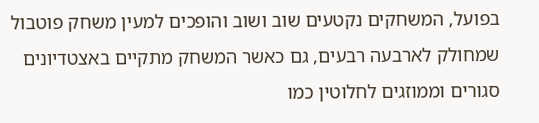בפועל, המשחקים נקטעים שוב ושוב והופכים למעין משחק פוטבול שמחולק לארבעה רבעים, גם כאשר המשחק מתקיים באצטדיונים סגורים וממוזגים לחלוטין כמו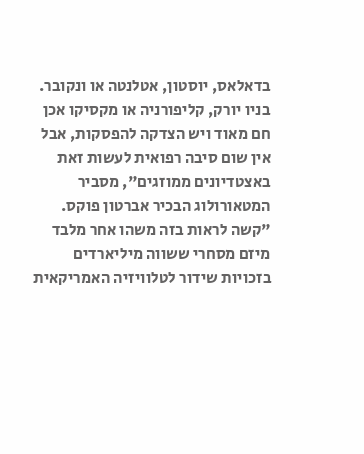בדאלאס, יוסטון, אטלנטה או ונקובר.
בניו יורק, קליפורניה או מקסיקו אכן חם מאוד ויש הצדקה להפסקות, אבל אין שום סיבה רפואית לעשות זאת באצטדיונים ממוזגים", מסביר המטאורולוג הבכיר אברטון פוקס. "קשה לראות בזה משהו אחר מלבד מיזם מסחרי ששווה מיליארדים בזכויות שידור לטלוויזיה האמריקאית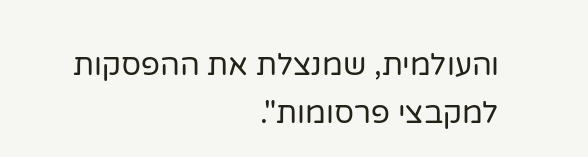והעולמית, שמנצלת את ההפסקות למקבצי פרסומות".